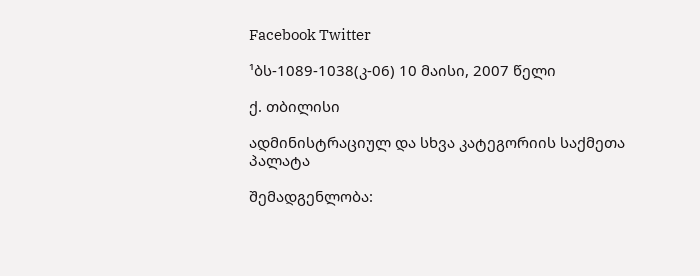Facebook Twitter

¹ბს-1089-1038(კ-06) 10 მაისი, 2007 წელი

ქ. თბილისი

ადმინისტრაციულ და სხვა კატეგორიის საქმეთა პალატა

შემადგენლობა: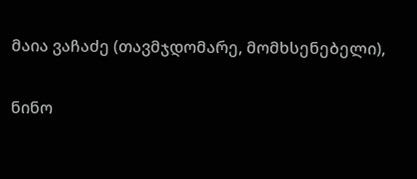მაია ვაჩაძე (თავმჯდომარე, მომხსენებელი),

ნინო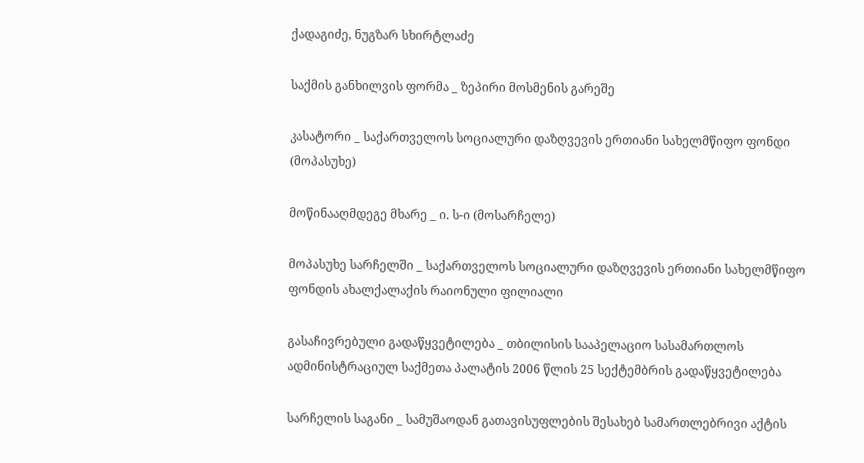ქადაგიძე, ნუგზარ სხირტლაძე

საქმის განხილვის ფორმა _ ზეპირი მოსმენის გარეშე

კასატორი _ საქართველოს სოციალური დაზღვევის ერთიანი სახელმწიფო ფონდი (მოპასუხე)

მოწინააღმდეგე მხარე _ ი. ს-ი (მოსარჩელე)

მოპასუხე სარჩელში _ საქართველოს სოციალური დაზღვევის ერთიანი სახელმწიფო ფონდის ახალქალაქის რაიონული ფილიალი

გასაჩივრებული გადაწყვეტილება _ თბილისის სააპელაციო სასამართლოს ადმინისტრაციულ საქმეთა პალატის 2006 წლის 25 სექტემბრის გადაწყვეტილება

სარჩელის საგანი _ სამუშაოდან გათავისუფლების შესახებ სამართლებრივი აქტის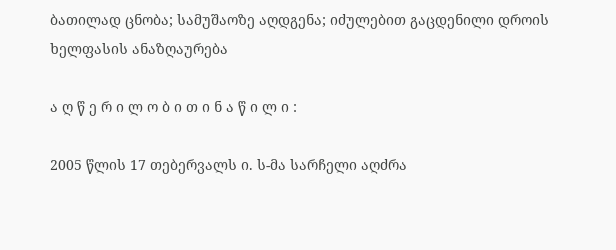ბათილად ცნობა; სამუშაოზე აღდგენა; იძულებით გაცდენილი დროის ხელფასის ანაზღაურება

ა ღ წ ე რ ი ლ ო ბ ი თ ი ნ ა წ ი ლ ი :

2005 წლის 17 თებერვალს ი. ს-მა სარჩელი აღძრა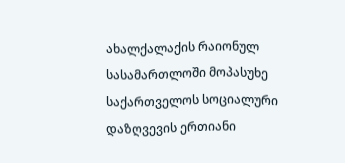ახალქალაქის რაიონულ სასამართლოში მოპასუხე საქართველოს სოციალური დაზღვევის ერთიანი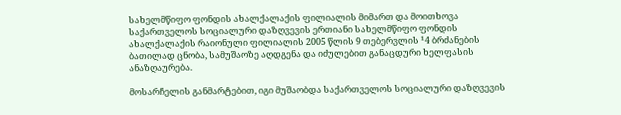სახელმწიფო ფონდის ახალქალაქის ფილიალის მიმართ და მოითხოვა საქართველოს სოციალური დაზღვევის ერთიანი სახელმწიფო ფონდის ახალქალაქის რაიონული ფილიალის 2005 წლის 9 თებერვლის ¹4 ბრძანების ბათილად ცნობა, სამუშაოზე აღდგენა და იძულებით განაცდური ხელფასის ანაზღაურება.

მოსარჩელის განმარტებით, იგი მუშაობდა საქართველოს სოციალური დაზღვევის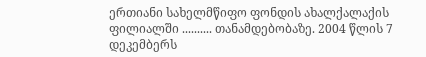ერთიანი სახელმწიფო ფონდის ახალქალაქის ფილიალში .......... თანამდებობაზე. 2004 წლის 7 დეკემბერს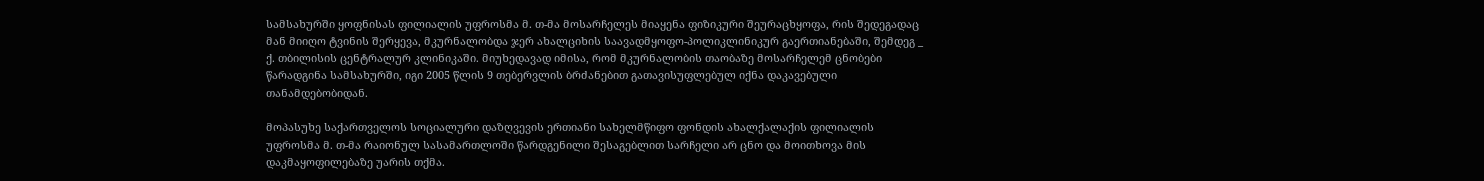სამსახურში ყოფნისას ფილიალის უფროსმა მ. თ-მა მოსარჩელეს მიაყენა ფიზიკური შეურაცხყოფა, რის შედეგადაც მან მიიღო ტვინის შერყევა, მკურნალობდა ჯერ ახალციხის საავადმყოფო-პოლიკლინიკურ გაერთიანებაში, შემდეგ _ ქ. თბილისის ცენტრალურ კლინიკაში. მიუხედავად იმისა, რომ მკურნალობის თაობაზე მოსარჩელემ ცნობები წარადგინა სამსახურში, იგი 2005 წლის 9 თებერვლის ბრძანებით გათავისუფლებულ იქნა დაკავებული თანამდებობიდან.

მოპასუხე საქართველოს სოციალური დაზღვევის ერთიანი სახელმწიფო ფონდის ახალქალაქის ფილიალის უფროსმა მ. თ-მა რაიონულ სასამართლოში წარდგენილი შესაგებლით სარჩელი არ ცნო და მოითხოვა მის დაკმაყოფილებაზე უარის თქმა.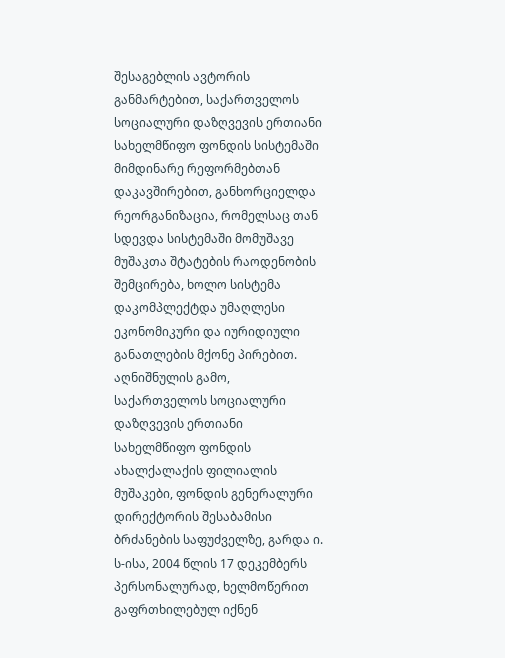შესაგებლის ავტორის განმარტებით, საქართველოს სოციალური დაზღვევის ერთიანი სახელმწიფო ფონდის სისტემაში მიმდინარე რეფორმებთან დაკავშირებით, განხორციელდა რეორგანიზაცია, რომელსაც თან სდევდა სისტემაში მომუშავე მუშაკთა შტატების რაოდენობის შემცირება, ხოლო სისტემა დაკომპლექტდა უმაღლესი ეკონომიკური და იურიდიული განათლების მქონე პირებით. აღნიშნულის გამო, საქართველოს სოციალური დაზღვევის ერთიანი სახელმწიფო ფონდის ახალქალაქის ფილიალის მუშაკები, ფონდის გენერალური დირექტორის შესაბამისი ბრძანების საფუძველზე, გარდა ი. ს-ისა, 2004 წლის 17 დეკემბერს პერსონალურად, ხელმოწერით გაფრთხილებულ იქნენ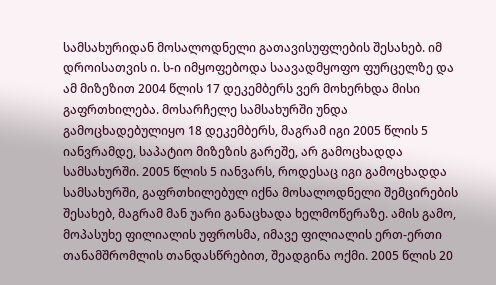სამსახურიდან მოსალოდნელი გათავისუფლების შესახებ. იმ დროისათვის ი. ს-ი იმყოფებოდა საავადმყოფო ფურცელზე და ამ მიზეზით 2004 წლის 17 დეკემბერს ვერ მოხერხდა მისი გაფრთხილება. მოსარჩელე სამსახურში უნდა გამოცხადებულიყო 18 დეკემბერს, მაგრამ იგი 2005 წლის 5 იანვრამდე, საპატიო მიზეზის გარეშე, არ გამოცხადდა სამსახურში. 2005 წლის 5 იანვარს, როდესაც იგი გამოცხადდა სამსახურში, გაფრთხილებულ იქნა მოსალოდნელი შემცირების შესახებ, მაგრამ მან უარი განაცხადა ხელმოწერაზე. ამის გამო, მოპასუხე ფილიალის უფროსმა, იმავე ფილიალის ერთ-ერთი თანამშრომლის თანდასწრებით, შეადგინა ოქმი. 2005 წლის 20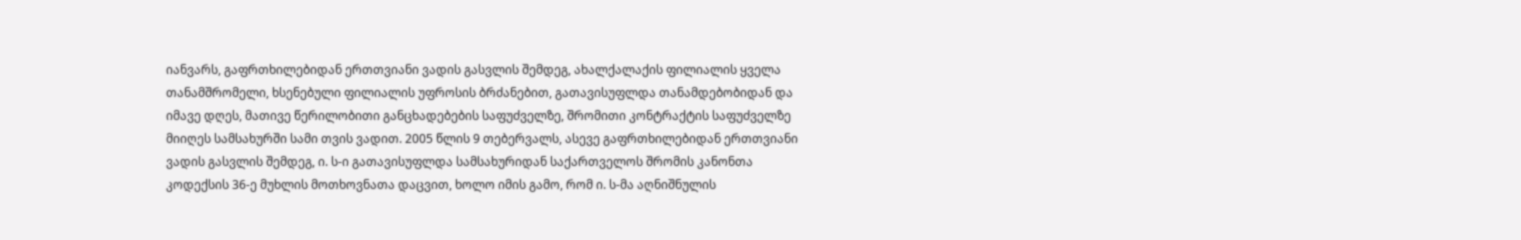იანვარს, გაფრთხილებიდან ერთთვიანი ვადის გასვლის შემდეგ, ახალქალაქის ფილიალის ყველა თანამშრომელი, ხსენებული ფილიალის უფროსის ბრძანებით, გათავისუფლდა თანამდებობიდან და იმავე დღეს, მათივე წერილობითი განცხადებების საფუძველზე, შრომითი კონტრაქტის საფუძველზე მიიღეს სამსახურში სამი თვის ვადით. 2005 წლის 9 თებერვალს, ასევე გაფრთხილებიდან ერთთვიანი ვადის გასვლის შემდეგ, ი. ს-ი გათავისუფლდა სამსახურიდან საქართველოს შრომის კანონთა კოდექსის 36-ე მუხლის მოთხოვნათა დაცვით, ხოლო იმის გამო, რომ ი. ს-მა აღნიშნულის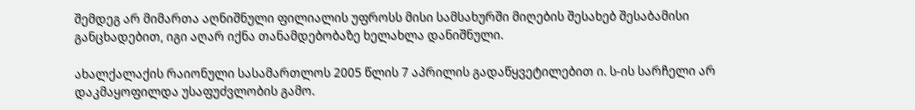შემდეგ არ მიმართა აღნიშნული ფილიალის უფროსს მისი სამსახურში მიღების შესახებ შესაბამისი განცხადებით, იგი აღარ იქნა თანამდებობაზე ხელახლა დანიშნული.

ახალქალაქის რაიონული სასამართლოს 2005 წლის 7 აპრილის გადაწყვეტილებით ი. ს-ის სარჩელი არ დაკმაყოფილდა უსაფუძვლობის გამო.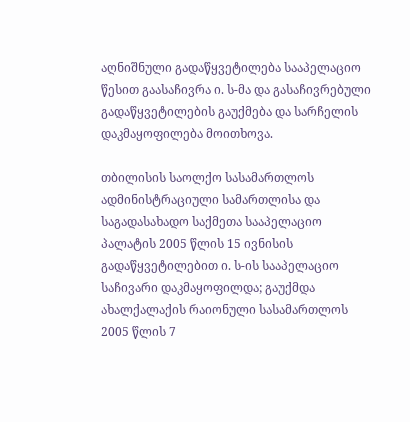აღნიშნული გადაწყვეტილება სააპელაციო წესით გაასაჩივრა ი. ს-მა და გასაჩივრებული გადაწყვეტილების გაუქმება და სარჩელის დაკმაყოფილება მოითხოვა.

თბილისის საოლქო სასამართლოს ადმინისტრაციული სამართლისა და საგადასახადო საქმეთა სააპელაციო პალატის 2005 წლის 15 ივნისის გადაწყვეტილებით ი. ს-ის სააპელაციო საჩივარი დაკმაყოფილდა; გაუქმდა ახალქალაქის რაიონული სასამართლოს 2005 წლის 7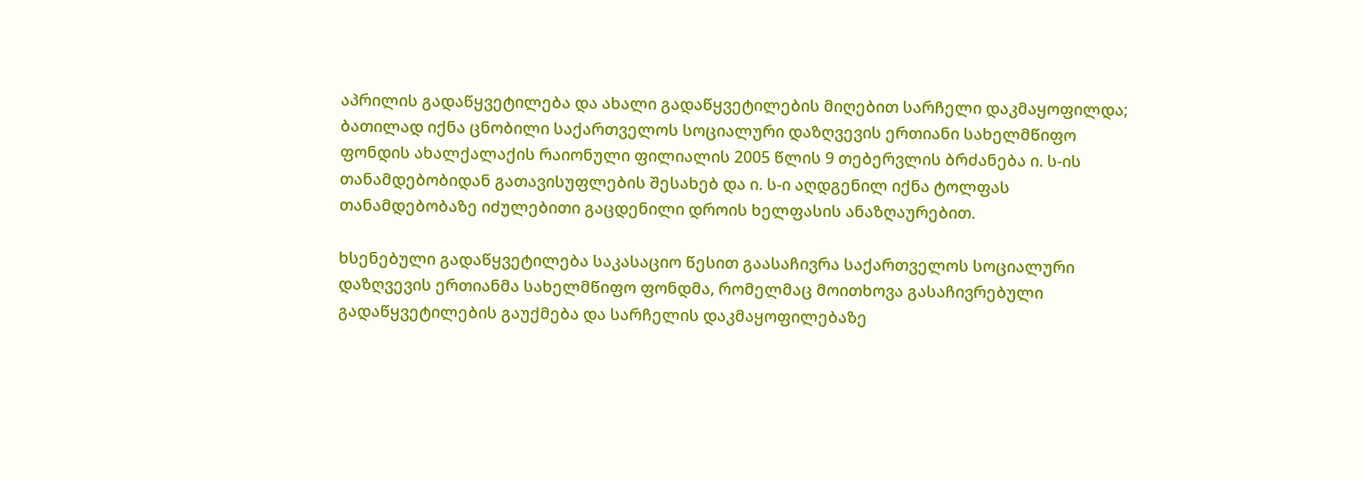აპრილის გადაწყვეტილება და ახალი გადაწყვეტილების მიღებით სარჩელი დაკმაყოფილდა; ბათილად იქნა ცნობილი საქართველოს სოციალური დაზღვევის ერთიანი სახელმწიფო ფონდის ახალქალაქის რაიონული ფილიალის 2005 წლის 9 თებერვლის ბრძანება ი. ს-ის თანამდებობიდან გათავისუფლების შესახებ და ი. ს-ი აღდგენილ იქნა ტოლფას თანამდებობაზე იძულებითი გაცდენილი დროის ხელფასის ანაზღაურებით.

ხსენებული გადაწყვეტილება საკასაციო წესით გაასაჩივრა საქართველოს სოციალური დაზღვევის ერთიანმა სახელმწიფო ფონდმა, რომელმაც მოითხოვა გასაჩივრებული გადაწყვეტილების გაუქმება და სარჩელის დაკმაყოფილებაზე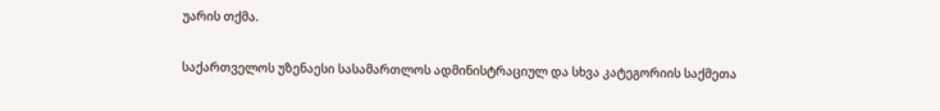უარის თქმა.

საქართველოს უზენაესი სასამართლოს ადმინისტრაციულ და სხვა კატეგორიის საქმეთა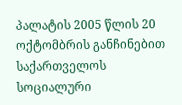პალატის 2005 წლის 20 ოქტომბრის განჩინებით საქართველოს სოციალური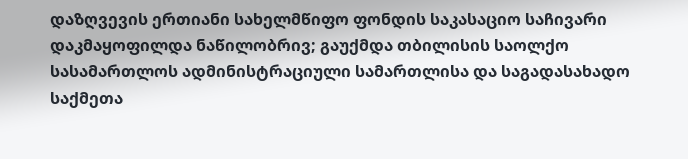დაზღვევის ერთიანი სახელმწიფო ფონდის საკასაციო საჩივარი დაკმაყოფილდა ნაწილობრივ; გაუქმდა თბილისის საოლქო სასამართლოს ადმინისტრაციული სამართლისა და საგადასახადო საქმეთა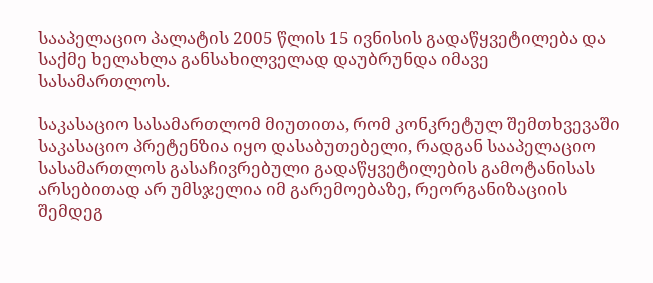სააპელაციო პალატის 2005 წლის 15 ივნისის გადაწყვეტილება და საქმე ხელახლა განსახილველად დაუბრუნდა იმავე სასამართლოს.

საკასაციო სასამართლომ მიუთითა, რომ კონკრეტულ შემთხვევაში საკასაციო პრეტენზია იყო დასაბუთებელი, რადგან სააპელაციო სასამართლოს გასაჩივრებული გადაწყვეტილების გამოტანისას არსებითად არ უმსჯელია იმ გარემოებაზე, რეორგანიზაციის შემდეგ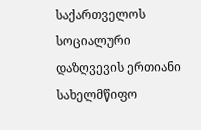საქართველოს სოციალური დაზღვევის ერთიანი სახელმწიფო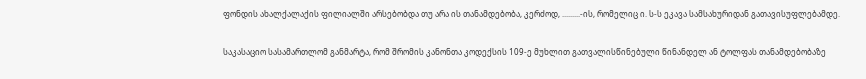ფონდის ახალქალაქის ფილიალში არსებობდა თუ არა ის თანამდებობა, კერძოდ, .........-ის, რომელიც ი. ს-ს ეკავა სამსახურიდან გათავისუფლებამდე.

საკასაციო სასამართლომ განმარტა, რომ შრომის კანონთა კოდექსის 109-ე მუხლით გათვალისწინებული წინანდელ ან ტოლფას თანამდებობაზე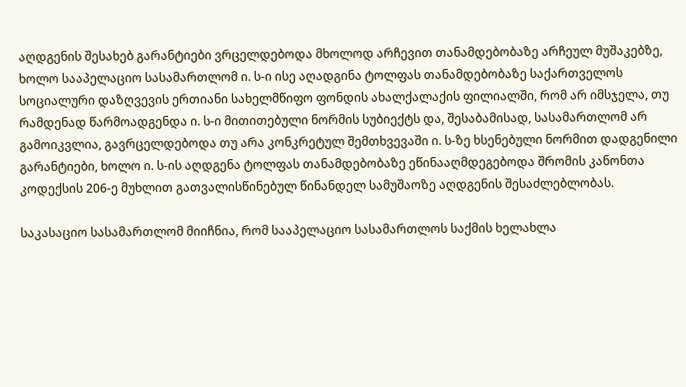აღდგენის შესახებ გარანტიები ვრცელდებოდა მხოლოდ არჩევით თანამდებობაზე არჩეულ მუშაკებზე, ხოლო სააპელაციო სასამართლომ ი. ს-ი ისე აღადგინა ტოლფას თანამდებობაზე საქართველოს სოციალური დაზღვევის ერთიანი სახელმწიფო ფონდის ახალქალაქის ფილიალში, რომ არ იმსჯელა, თუ რამდენად წარმოადგენდა ი. ს-ი მითითებული ნორმის სუბიექტს და, შესაბამისად, სასამართლომ არ გამოიკვლია, გავრცელდებოდა თუ არა კონკრეტულ შემთხვევაში ი. ს-ზე ხსენებული ნორმით დადგენილი გარანტიები, ხოლო ი. ს-ის აღდგენა ტოლფას თანამდებობაზე ეწინააღმდეგებოდა შრომის კანონთა კოდექსის 206-ე მუხლით გათვალისწინებულ წინანდელ სამუშაოზე აღდგენის შესაძლებლობას.

საკასაციო სასამართლომ მიიჩნია, რომ სააპელაციო სასამართლოს საქმის ხელახლა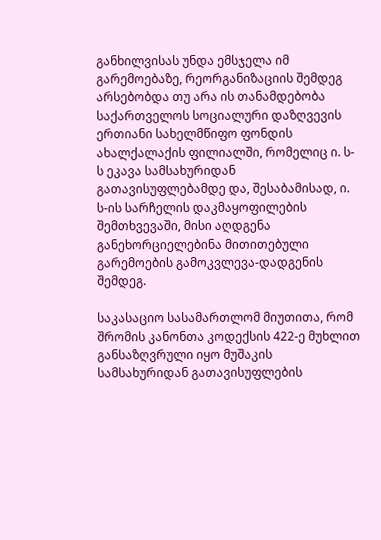განხილვისას უნდა ემსჯელა იმ გარემოებაზე, რეორგანიზაციის შემდეგ არსებობდა თუ არა ის თანამდებობა საქართველოს სოციალური დაზღვევის ერთიანი სახელმწიფო ფონდის ახალქალაქის ფილიალში, რომელიც ი. ს-ს ეკავა სამსახურიდან გათავისუფლებამდე და, შესაბამისად, ი. ს-ის სარჩელის დაკმაყოფილების შემთხვევაში, მისი აღდგენა განეხორციელებინა მითითებული გარემოების გამოკვლევა-დადგენის შემდეგ.

საკასაციო სასამართლომ მიუთითა, რომ შრომის კანონთა კოდექსის 422-ე მუხლით განსაზღვრული იყო მუშაკის სამსახურიდან გათავისუფლების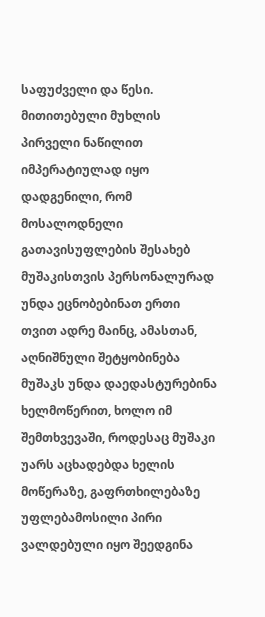საფუძველი და წესი. მითითებული მუხლის პირველი ნაწილით იმპერატიულად იყო დადგენილი, რომ მოსალოდნელი გათავისუფლების შესახებ მუშაკისთვის პერსონალურად უნდა ეცნობებინათ ერთი თვით ადრე მაინც, ამასთან, აღნიშნული შეტყობინება მუშაკს უნდა დაედასტურებინა ხელმოწერით, ხოლო იმ შემთხვევაში, როდესაც მუშაკი უარს აცხადებდა ხელის მოწერაზე, გაფრთხილებაზე უფლებამოსილი პირი ვალდებული იყო შეედგინა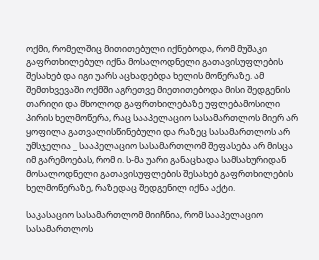ოქმი, რომელშიც მითითებული იქნებოდა, რომ მუშაკი გაფრთხილებულ იქნა მოსალოდნელი გათავისუფლების შესახებ და იგი უარს აცხადებდა ხელის მოწერაზე. ამ შემთხვევაში ოქმში აგრეთვე მიეთითებოდა მისი შედგენის თარიღი და მხოლოდ გაფრთხილებაზე უფლებამოსილი პირის ხელმოწერა, რაც სააპელაციო სასამართლოს მიერ არ ყოფილა გათვალისწინებული და რაზეც სასამართლოს არ უმსჯელია _ სააპელაციო სასამართლომ შეფასება არ მისცა იმ გარემოებას, რომ ი. ს-მა უარი განაცხადა სამსახურიდან მოსალოდნელი გათავისუფლების შესახებ გაფრთხილების ხელმოწერაზე, რაზედაც შედგენილ იქნა აქტი.

საკასაციო სასამართლომ მიიჩნია, რომ სააპელაციო სასამართლოს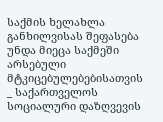საქმის ხელახლა განხილვისას შეფასება უნდა მიეცა საქმეში არსებული მტკიცებულებებისათვის _ საქართველოს სოციალური დაზღვევის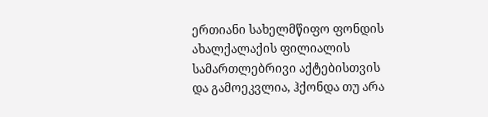ერთიანი სახელმწიფო ფონდის ახალქალაქის ფილიალის სამართლებრივი აქტებისთვის და გამოეკვლია, ჰქონდა თუ არა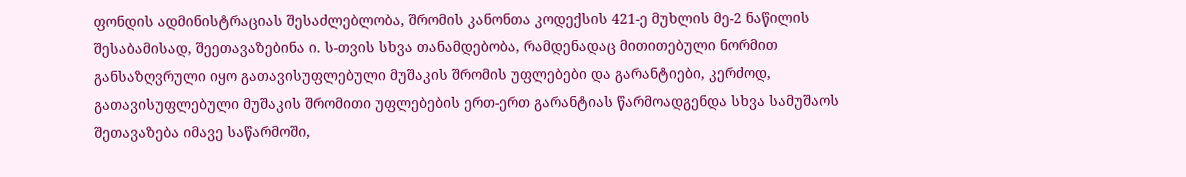ფონდის ადმინისტრაციას შესაძლებლობა, შრომის კანონთა კოდექსის 421-ე მუხლის მე-2 ნაწილის შესაბამისად, შეეთავაზებინა ი. ს-თვის სხვა თანამდებობა, რამდენადაც მითითებული ნორმით განსაზღვრული იყო გათავისუფლებული მუშაკის შრომის უფლებები და გარანტიები, კერძოდ, გათავისუფლებული მუშაკის შრომითი უფლებების ერთ-ერთ გარანტიას წარმოადგენდა სხვა სამუშაოს შეთავაზება იმავე საწარმოში,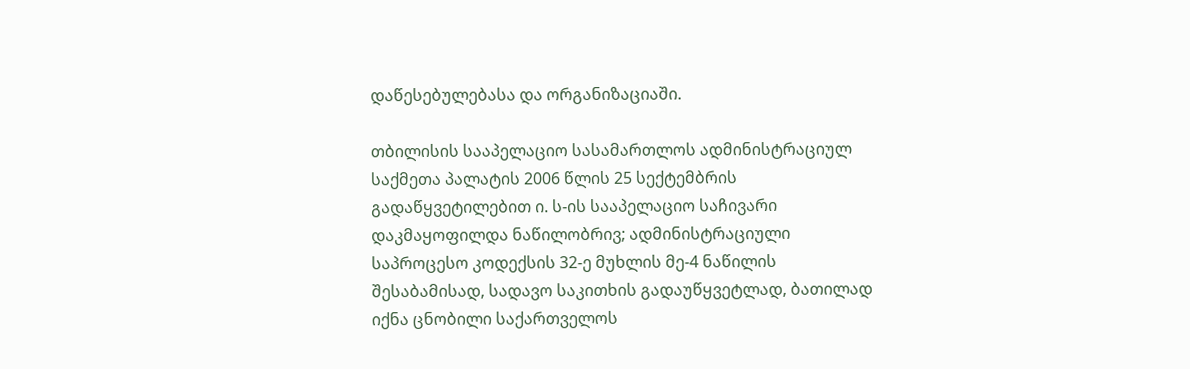დაწესებულებასა და ორგანიზაციაში.

თბილისის სააპელაციო სასამართლოს ადმინისტრაციულ საქმეთა პალატის 2006 წლის 25 სექტემბრის გადაწყვეტილებით ი. ს-ის სააპელაციო საჩივარი დაკმაყოფილდა ნაწილობრივ; ადმინისტრაციული საპროცესო კოდექსის 32-ე მუხლის მე-4 ნაწილის შესაბამისად, სადავო საკითხის გადაუწყვეტლად, ბათილად იქნა ცნობილი საქართველოს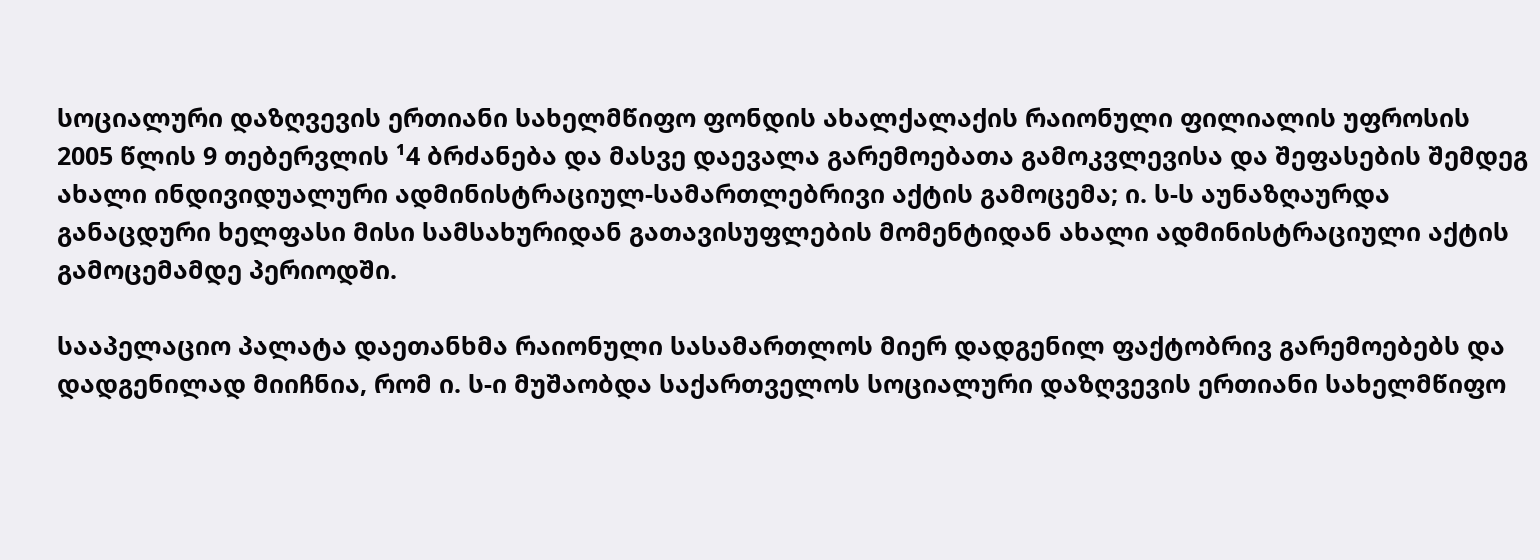სოციალური დაზღვევის ერთიანი სახელმწიფო ფონდის ახალქალაქის რაიონული ფილიალის უფროსის 2005 წლის 9 თებერვლის ¹4 ბრძანება და მასვე დაევალა გარემოებათა გამოკვლევისა და შეფასების შემდეგ ახალი ინდივიდუალური ადმინისტრაციულ-სამართლებრივი აქტის გამოცემა; ი. ს-ს აუნაზღაურდა განაცდური ხელფასი მისი სამსახურიდან გათავისუფლების მომენტიდან ახალი ადმინისტრაციული აქტის გამოცემამდე პერიოდში.

სააპელაციო პალატა დაეთანხმა რაიონული სასამართლოს მიერ დადგენილ ფაქტობრივ გარემოებებს და დადგენილად მიიჩნია, რომ ი. ს-ი მუშაობდა საქართველოს სოციალური დაზღვევის ერთიანი სახელმწიფო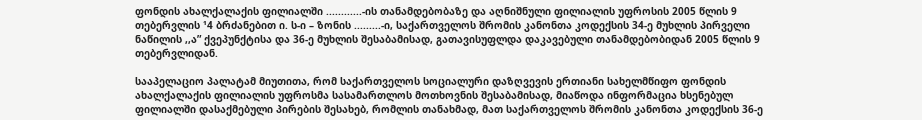ფონდის ახალქალაქის ფილიალში ............-ის თანამდებობაზე და აღნიშნული ფილიალის უფროსის 2005 წლის 9 თებერვლის ¹4 ბრძანებით ი. ს-ი – ზონის .........-ი, საქართველოს შრომის კანონთა კოდექსის 34-ე მუხლის პირველი ნაწილის ,,ა” ქვეპუნქტისა და 36-ე მუხლის შესაბამისად, გათავისუფლდა დაკავებული თანამდებობიდან 2005 წლის 9 თებერვლიდან.

სააპელაციო პალატამ მიუთითა, რომ საქართველოს სოციალური დაზღვევის ერთიანი სახელმწიფო ფონდის ახალქალაქის ფილიალის უფროსმა სასამართლოს მოთხოვნის შესაბამისად, მიაწოდა ინფორმაცია ხსენებულ ფილიალში დასაქმებული პირების შესახებ, რომლის თანახმად, მათ საქართველოს შრომის კანონთა კოდექსის 36-ე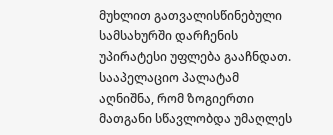მუხლით გათვალისწინებული სამსახურში დარჩენის უპირატესი უფლება გააჩნდათ. სააპელაციო პალატამ აღნიშნა, რომ ზოგიერთი მათგანი სწავლობდა უმაღლეს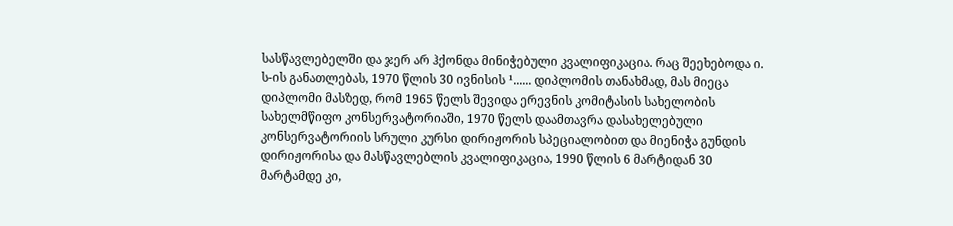სასწავლებელში და ჯერ არ ჰქონდა მინიჭებული კვალიფიკაცია. რაც შეეხებოდა ი. ს-ის განათლებას, 1970 წლის 30 ივნისის ¹...... დიპლომის თანახმად, მას მიეცა დიპლომი მასზედ, რომ 1965 წელს შევიდა ერევნის კომიტასის სახელობის სახელმწიფო კონსერვატორიაში, 1970 წელს დაამთავრა დასახელებული კონსერვატორიის სრული კურსი დირიჟორის სპეციალობით და მიენიჭა გუნდის დირიჟორისა და მასწავლებლის კვალიფიკაცია, 1990 წლის 6 მარტიდან 30 მარტამდე კი,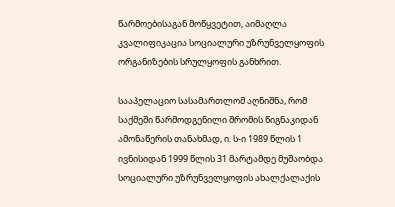წარმოებისაგან მოწყვეტით, აიმაღლა კვალიფიკაცია სოციალური უზრუნველყოფის ორგანიზების სრულყოფის განხრით.

სააპელაციო სასამართლომ აღნიშნა, რომ საქმეში წარმოდგენილი შრომის წიგნაკიდან ამონაწერის თანახმად, ი. ს-ი 1989 წლის 1 ივნისიდან 1999 წლის 31 მარტამდე მუშაობდა სოციალური უზრუნველყოფის ახალქალაქის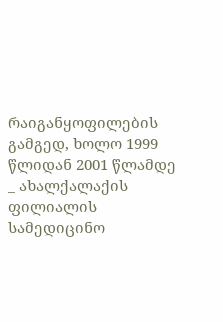რაიგანყოფილების გამგედ, ხოლო 1999 წლიდან 2001 წლამდე _ ახალქალაქის ფილიალის სამედიცინო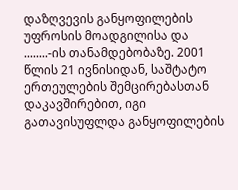დაზღვევის განყოფილების უფროსის მოადგილისა და ........-ის თანამდებობაზე. 2001 წლის 21 ივნისიდან, საშტატო ერთეულების შემცირებასთან დაკავშირებით, იგი გათავისუფლდა განყოფილების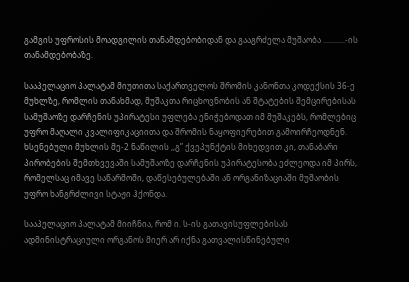გამგის უფროსის მოადგილის თანამდებობიდან და გააგრძელა მუშაობა ...........-ის თანამდებობაზე.

სააპელაციო პალატამ მიუთითა საქართველოს შრომის კანონთა კოდექსის 36-ე მუხლზე, რომლის თანახმად, მუშაკთა რიცხოვნობის ან შტატების შემცირებისას სამუშაოზე დარჩენის უპირატესი უფლება ენიჭებოდათ იმ მუშაკებს, რომლებიც უფრო მაღალი კვალიფიკაციითა და შრომის ნაყოფიერებით გამოირჩეოდნენ. ხსენებული მუხლის მე-2 ნაწილის ,,გ” ქვეპუნქტის მიხედვით კი, თანაბარი პირობების შემთხვევაში სამუშაოზე დარჩენის უპირატესობა ეძლეოდა იმ პირს, რომელსაც იმავე საწარმოში, დაწესებულებაში ან ორგანიზაციაში მუშაობის უფრო ხანგრძლივი სტაჟი ჰქონდა.

სააპელაციო პალატამ მიიჩნია, რომ ი. ს-ის გათავისუფლებისას ადმინისტრაციული ორგანოს მიერ არ იქნა გათვალისწინებული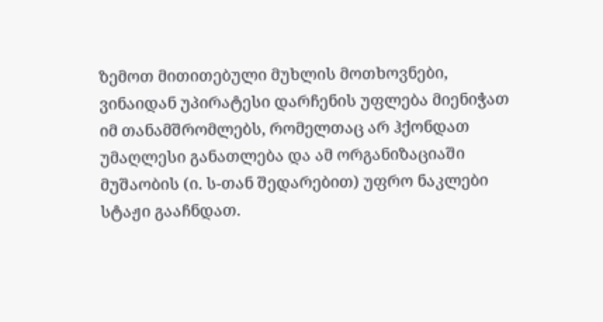ზემოთ მითითებული მუხლის მოთხოვნები, ვინაიდან უპირატესი დარჩენის უფლება მიენიჭათ იმ თანამშრომლებს, რომელთაც არ ჰქონდათ უმაღლესი განათლება და ამ ორგანიზაციაში მუშაობის (ი. ს-თან შედარებით) უფრო ნაკლები სტაჟი გააჩნდათ.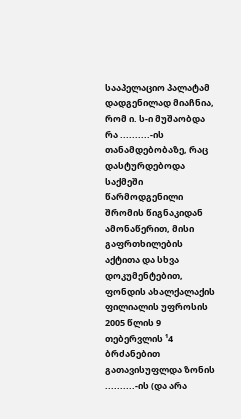სააპელაციო პალატამ დადგენილად მიაჩნია, რომ ი. ს-ი მუშაობდა რა ..........-ის თანამდებობაზე, რაც დასტურდებოდა საქმეში წარმოდგენილი შრომის წიგნაკიდან ამონაწერით, მისი გაფრთხილების აქტითა და სხვა დოკუმენტებით, ფონდის ახალქალაქის ფილიალის უფროსის 2005 წლის 9 თებერვლის ¹4 ბრძანებით გათავისუფლდა ზონის ..........-ის (და არა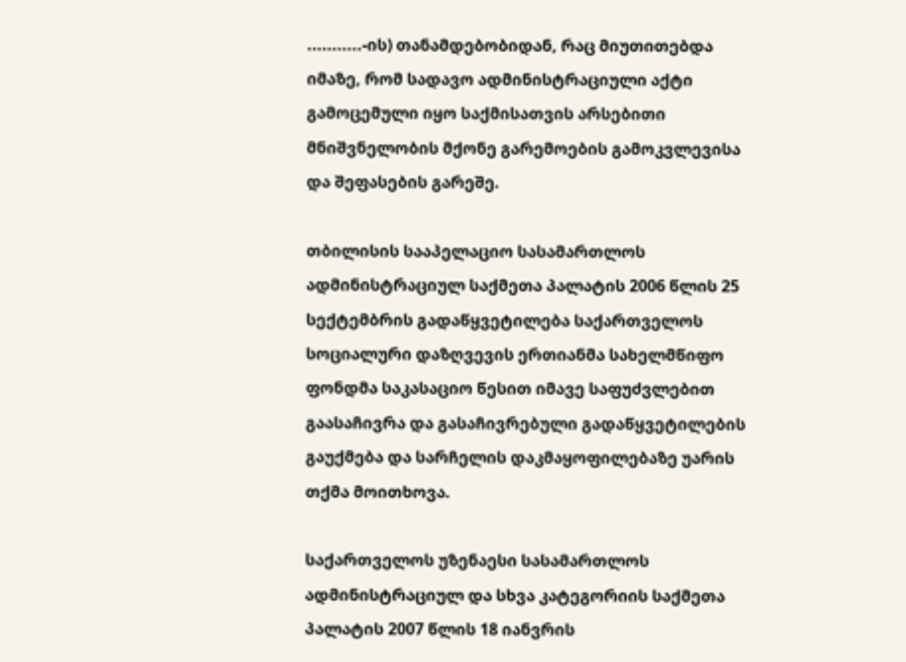...........-ის) თანამდებობიდან, რაც მიუთითებდა იმაზე, რომ სადავო ადმინისტრაციული აქტი გამოცემული იყო საქმისათვის არსებითი მნიშვნელობის მქონე გარემოების გამოკვლევისა და შეფასების გარეშე.

თბილისის სააპელაციო სასამართლოს ადმინისტრაციულ საქმეთა პალატის 2006 წლის 25 სექტემბრის გადაწყვეტილება საქართველოს სოციალური დაზღვევის ერთიანმა სახელმწიფო ფონდმა საკასაციო წესით იმავე საფუძვლებით გაასაჩივრა და გასაჩივრებული გადაწყვეტილების გაუქმება და სარჩელის დაკმაყოფილებაზე უარის თქმა მოითხოვა.

საქართველოს უზენაესი სასამართლოს ადმინისტრაციულ და სხვა კატეგორიის საქმეთა პალატის 2007 წლის 18 იანვრის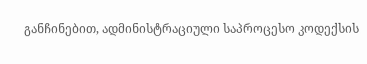განჩინებით, ადმინისტრაციული საპროცესო კოდექსის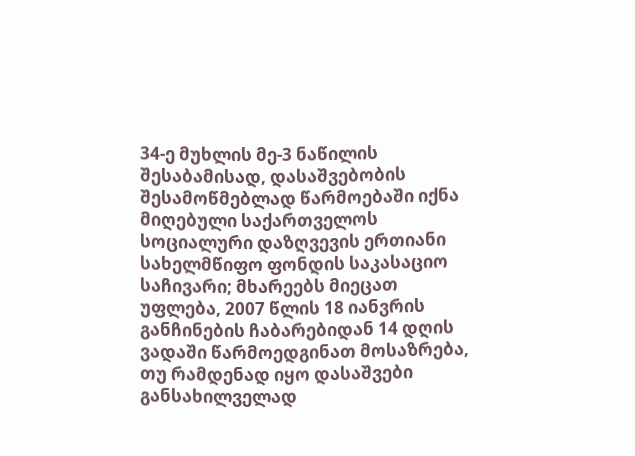34-ე მუხლის მე-3 ნაწილის შესაბამისად, დასაშვებობის შესამოწმებლად წარმოებაში იქნა მიღებული საქართველოს სოციალური დაზღვევის ერთიანი სახელმწიფო ფონდის საკასაციო საჩივარი; მხარეებს მიეცათ უფლება, 2007 წლის 18 იანვრის განჩინების ჩაბარებიდან 14 დღის ვადაში წარმოედგინათ მოსაზრება, თუ რამდენად იყო დასაშვები განსახილველად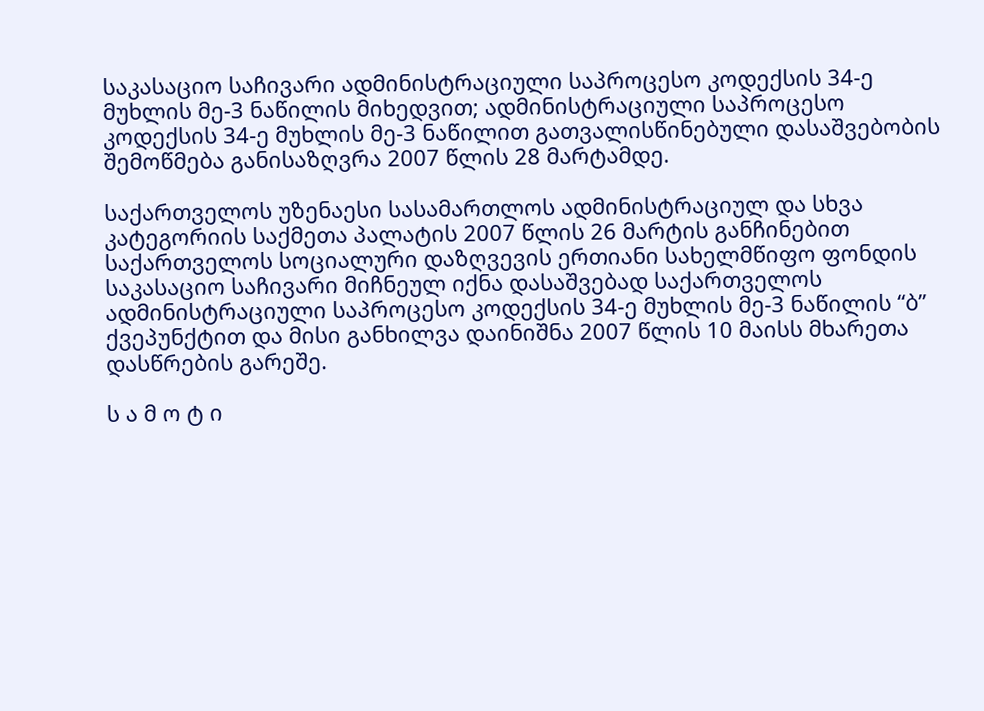საკასაციო საჩივარი ადმინისტრაციული საპროცესო კოდექსის 34-ე მუხლის მე-3 ნაწილის მიხედვით; ადმინისტრაციული საპროცესო კოდექსის 34-ე მუხლის მე-3 ნაწილით გათვალისწინებული დასაშვებობის შემოწმება განისაზღვრა 2007 წლის 28 მარტამდე.

საქართველოს უზენაესი სასამართლოს ადმინისტრაციულ და სხვა კატეგორიის საქმეთა პალატის 2007 წლის 26 მარტის განჩინებით საქართველოს სოციალური დაზღვევის ერთიანი სახელმწიფო ფონდის საკასაციო საჩივარი მიჩნეულ იქნა დასაშვებად საქართველოს ადმინისტრაციული საპროცესო კოდექსის 34-ე მუხლის მე-3 ნაწილის “ბ” ქვეპუნქტით და მისი განხილვა დაინიშნა 2007 წლის 10 მაისს მხარეთა დასწრების გარეშე.

ს ა მ ო ტ ი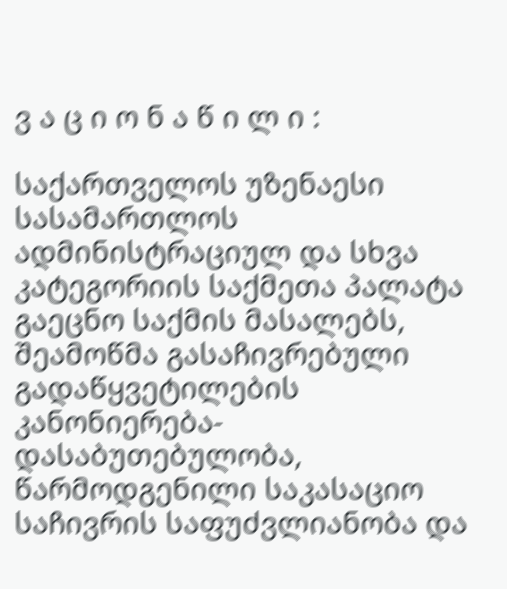ვ ა ც ი ო ნ ა წ ი ლ ი :

საქართველოს უზენაესი სასამართლოს ადმინისტრაციულ და სხვა კატეგორიის საქმეთა პალატა გაეცნო საქმის მასალებს, შეამოწმა გასაჩივრებული გადაწყვეტილების კანონიერება-დასაბუთებულობა, წარმოდგენილი საკასაციო საჩივრის საფუძვლიანობა და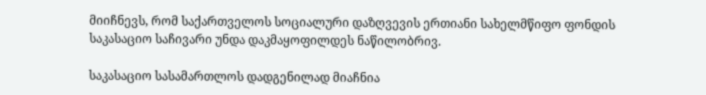მიიჩნევს, რომ საქართველოს სოციალური დაზღვევის ერთიანი სახელმწიფო ფონდის საკასაციო საჩივარი უნდა დაკმაყოფილდეს ნაწილობრივ.

საკასაციო სასამართლოს დადგენილად მიაჩნია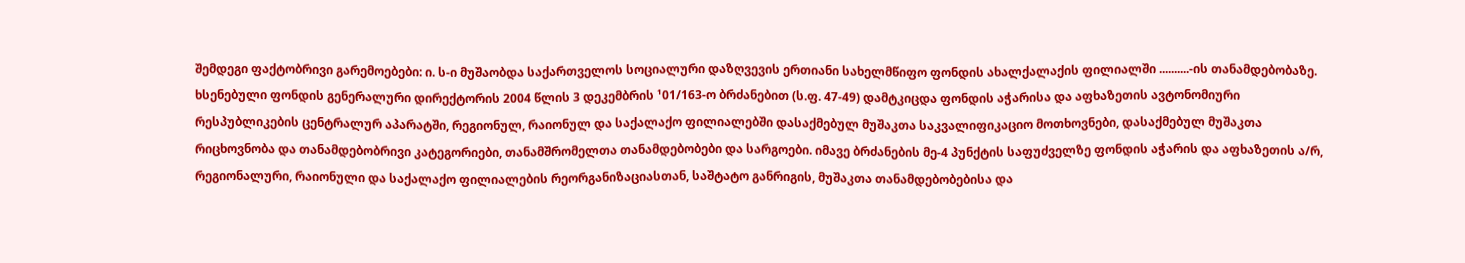შემდეგი ფაქტობრივი გარემოებები: ი. ს-ი მუშაობდა საქართველოს სოციალური დაზღვევის ერთიანი სახელმწიფო ფონდის ახალქალაქის ფილიალში ..........-ის თანამდებობაზე. ხსენებული ფონდის გენერალური დირექტორის 2004 წლის 3 დეკემბრის ¹01/163-ო ბრძანებით (ს.ფ. 47-49) დამტკიცდა ფონდის აჭარისა და აფხაზეთის ავტონომიური რესპუბლიკების ცენტრალურ აპარატში, რეგიონულ, რაიონულ და საქალაქო ფილიალებში დასაქმებულ მუშაკთა საკვალიფიკაციო მოთხოვნები, დასაქმებულ მუშაკთა რიცხოვნობა და თანამდებობრივი კატეგორიები, თანამშრომელთა თანამდებობები და სარგოები. იმავე ბრძანების მე-4 პუნქტის საფუძველზე ფონდის აჭარის და აფხაზეთის ა/რ, რეგიონალური, რაიონული და საქალაქო ფილიალების რეორგანიზაციასთან, საშტატო განრიგის, მუშაკთა თანამდებობებისა და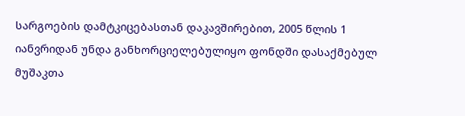სარგოების დამტკიცებასთან დაკავშირებით, 2005 წლის 1 იანვრიდან უნდა განხორციელებულიყო ფონდში დასაქმებულ მუშაკთა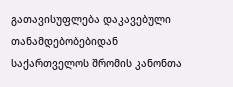გათავისუფლება დაკავებული თანამდებობებიდან საქართველოს შრომის კანონთა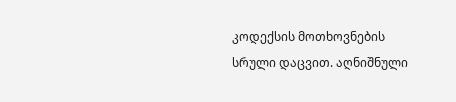კოდექსის მოთხოვნების სრული დაცვით. აღნიშნული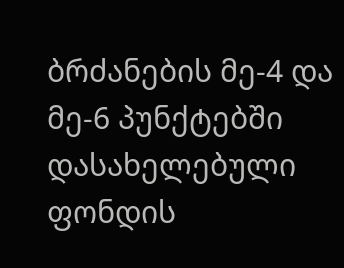ბრძანების მე-4 და მე-6 პუნქტებში დასახელებული ფონდის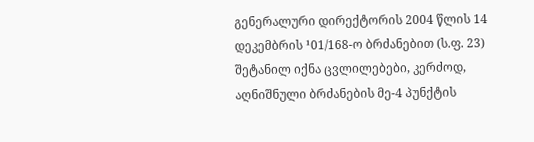გენერალური დირექტორის 2004 წლის 14 დეკემბრის ¹01/168-ო ბრძანებით (ს.ფ. 23) შეტანილ იქნა ცვლილებები, კერძოდ, აღნიშნული ბრძანების მე-4 პუნქტის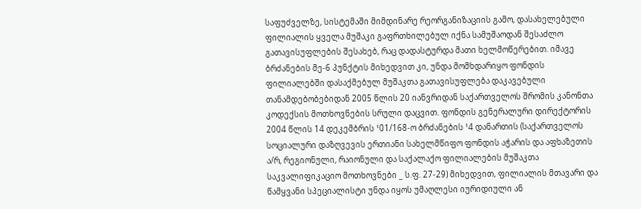საფუძველზე, სისტემაში მიმდინარე რეორგანიზაციის გამო, დასახელებული ფილიალის ყველა მუშაკი გაფრთხილებულ იქნა სამუშაოდან შესაძლო გათავისუფლების შესახებ, რაც დადასტურდა მათი ხელმოწერებით. იმავე ბრძანების მე-6 პუნქტის მიხედვით კი, უნდა მომხდარიყო ფონდის ფილიალებში დასაქმებულ მუშაკთა გათავისუფლება დაკავებული თანამდებობებიდან 2005 წლის 20 იანვრიდან საქართველოს შრომის კანონთა კოდექსის მოთხოვნების სრული დაცვით. ფონდის გენერალური დირექტორის 2004 წლის 14 დეკემბრის ¹01/168-ო ბრძანების ¹4 დანართის (საქართველოს სოციალური დაზღვევის ერთიანი სახელმწიფო ფონდის აჭარის და აფხაზეთის ა/რ, რეგიონული, რაიონული და საქალაქო ფილიალების მუშაკთა საკვალიფიკაციო მოთხოვნები _ ს.ფ. 27-29) მიხედვით, ფილიალის მთავარი და წამყვანი სპეციალისტი უნდა იყოს უმაღლესი იურიდიული ან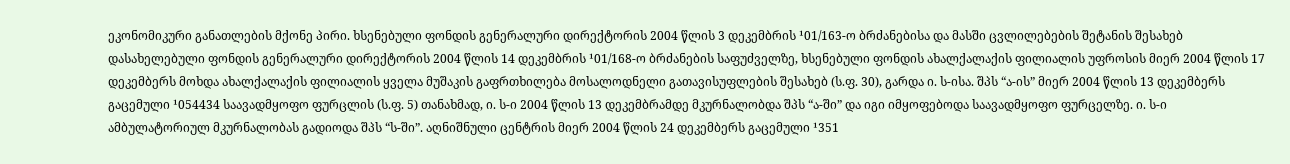ეკონომიკური განათლების მქონე პირი. ხსენებული ფონდის გენერალური დირექტორის 2004 წლის 3 დეკემბრის ¹01/163-ო ბრძანებისა და მასში ცვლილებების შეტანის შესახებ დასახელებული ფონდის გენერალური დირექტორის 2004 წლის 14 დეკემბრის ¹01/168-ო ბრძანების საფუძველზე, ხსენებული ფონდის ახალქალაქის ფილიალის უფროსის მიერ 2004 წლის 17 დეკემბერს მოხდა ახალქალაქის ფილიალის ყველა მუშაკის გაფრთხილება მოსალოდნელი გათავისუფლების შესახებ (ს.ფ. 30), გარდა ი. ს-ისა. შპს “ა-ის” მიერ 2004 წლის 13 დეკემბერს გაცემული ¹054434 საავადმყოფო ფურცლის (ს.ფ. 5) თანახმად, ი. ს-ი 2004 წლის 13 დეკემბრამდე მკურნალობდა შპს “ა-ში” და იგი იმყოფებოდა საავადმყოფო ფურცელზე. ი. ს-ი ამბულატორიულ მკურნალობას გადიოდა შპს “ს-ში”. აღნიშნული ცენტრის მიერ 2004 წლის 24 დეკემბერს გაცემული ¹351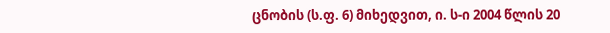ცნობის (ს.ფ. 6) მიხედვით, ი. ს-ი 2004 წლის 20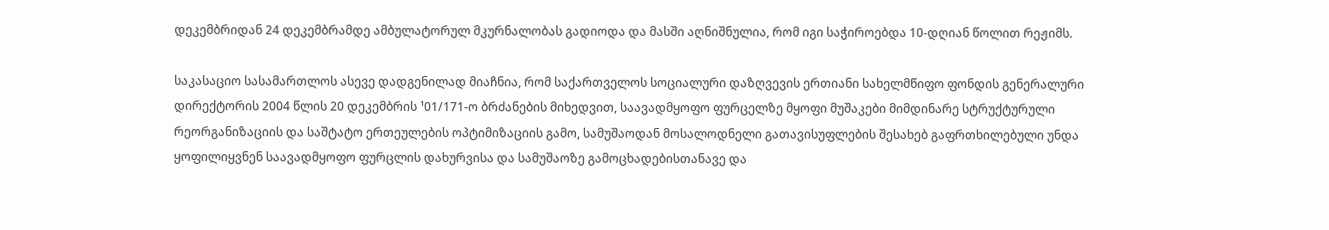დეკემბრიდან 24 დეკემბრამდე ამბულატორულ მკურნალობას გადიოდა და მასში აღნიშნულია, რომ იგი საჭიროებდა 10-დღიან წოლით რეჟიმს.

საკასაციო სასამართლოს ასევე დადგენილად მიაჩნია, რომ საქართველოს სოციალური დაზღვევის ერთიანი სახელმწიფო ფონდის გენერალური დირექტორის 2004 წლის 20 დეკემბრის ¹01/171-ო ბრძანების მიხედვით, საავადმყოფო ფურცელზე მყოფი მუშაკები მიმდინარე სტრუქტურული რეორგანიზაციის და საშტატო ერთეულების ოპტიმიზაციის გამო, სამუშაოდან მოსალოდნელი გათავისუფლების შესახებ გაფრთხილებული უნდა ყოფილიყვნენ საავადმყოფო ფურცლის დახურვისა და სამუშაოზე გამოცხადებისთანავე და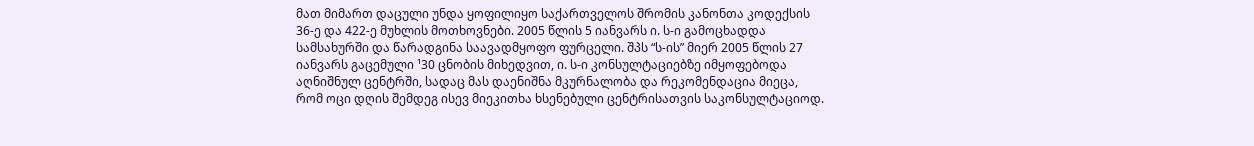მათ მიმართ დაცული უნდა ყოფილიყო საქართველოს შრომის კანონთა კოდექსის 36-ე და 422-ე მუხლის მოთხოვნები. 2005 წლის 5 იანვარს ი. ს-ი გამოცხადდა სამსახურში და წარადგინა საავადმყოფო ფურცელი. შპს “ს-ის” მიერ 2005 წლის 27 იანვარს გაცემული ¹30 ცნობის მიხედვით, ი. ს-ი კონსულტაციებზე იმყოფებოდა აღნიშნულ ცენტრში, სადაც მას დაენიშნა მკურნალობა და რეკომენდაცია მიეცა, რომ ოცი დღის შემდეგ ისევ მიეკითხა ხსენებული ცენტრისათვის საკონსულტაციოდ.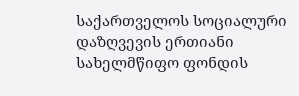საქართველოს სოციალური დაზღვევის ერთიანი სახელმწიფო ფონდის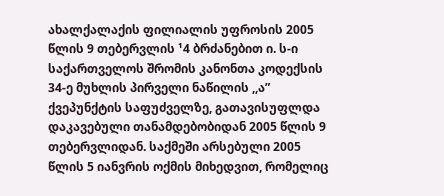ახალქალაქის ფილიალის უფროსის 2005 წლის 9 თებერვლის ¹4 ბრძანებით ი. ს-ი საქართველოს შრომის კანონთა კოდექსის 34-ე მუხლის პირველი ნაწილის ,,ა” ქვეპუნქტის საფუძველზე, გათავისუფლდა დაკავებული თანამდებობიდან 2005 წლის 9 თებერვლიდან. საქმეში არსებული 2005 წლის 5 იანვრის ოქმის მიხედვით, რომელიც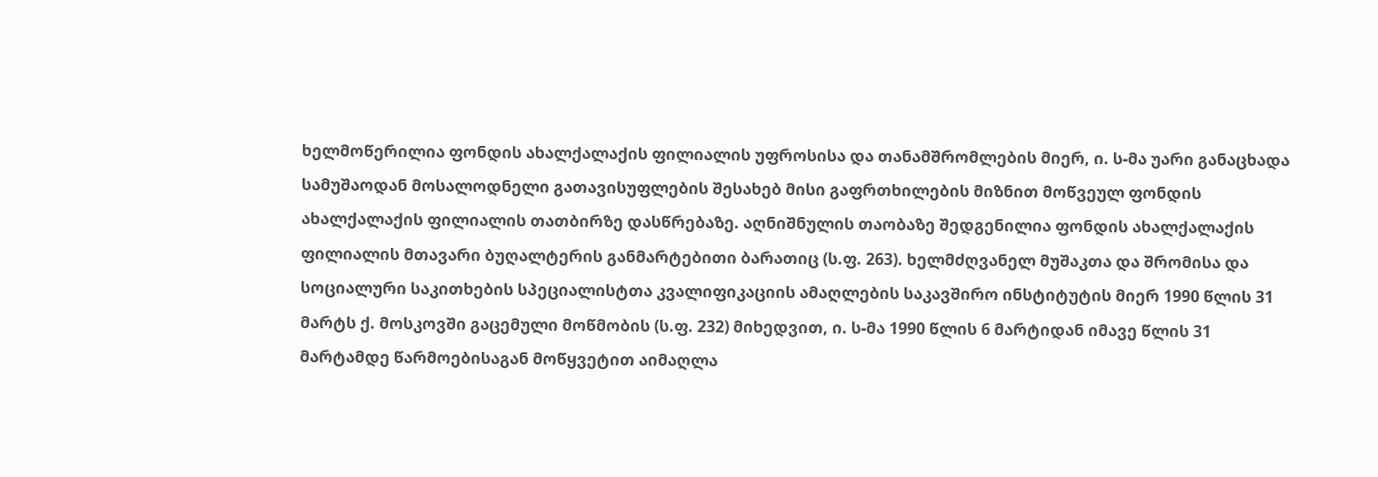ხელმოწერილია ფონდის ახალქალაქის ფილიალის უფროსისა და თანამშრომლების მიერ, ი. ს-მა უარი განაცხადა სამუშაოდან მოსალოდნელი გათავისუფლების შესახებ მისი გაფრთხილების მიზნით მოწვეულ ფონდის ახალქალაქის ფილიალის თათბირზე დასწრებაზე. აღნიშნულის თაობაზე შედგენილია ფონდის ახალქალაქის ფილიალის მთავარი ბუღალტერის განმარტებითი ბარათიც (ს.ფ. 263). ხელმძღვანელ მუშაკთა და შრომისა და სოციალური საკითხების სპეციალისტთა კვალიფიკაციის ამაღლების საკავშირო ინსტიტუტის მიერ 1990 წლის 31 მარტს ქ. მოსკოვში გაცემული მოწმობის (ს.ფ. 232) მიხედვით, ი. ს-მა 1990 წლის 6 მარტიდან იმავე წლის 31 მარტამდე წარმოებისაგან მოწყვეტით აიმაღლა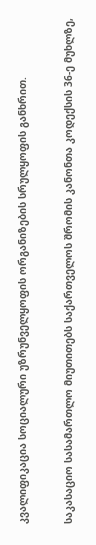კვალიფიკაცია სოციალური უზრუნველყოფის ორგანიზების სრულყოფის განხრით.

საკასაციო სასამართლო მიუთითებს საქართველოს შრომის კანონთა კოდექსის 36-ე მუხლზე,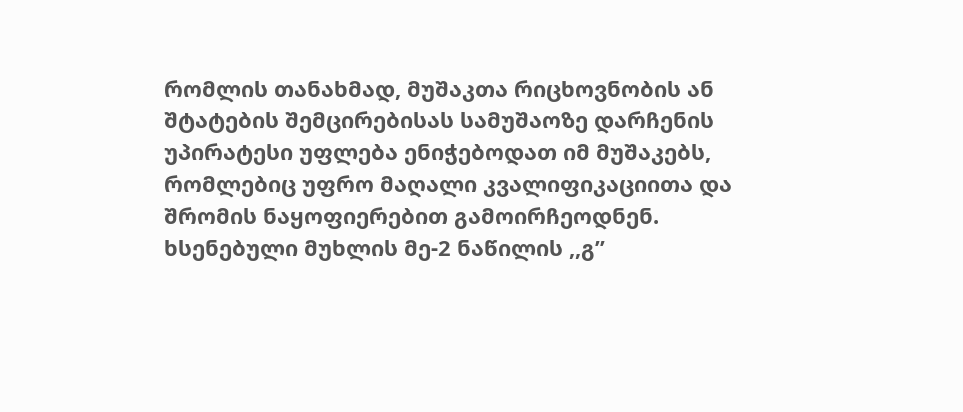რომლის თანახმად, მუშაკთა რიცხოვნობის ან შტატების შემცირებისას სამუშაოზე დარჩენის უპირატესი უფლება ენიჭებოდათ იმ მუშაკებს, რომლებიც უფრო მაღალი კვალიფიკაციითა და შრომის ნაყოფიერებით გამოირჩეოდნენ. ხსენებული მუხლის მე-2 ნაწილის ,,გ”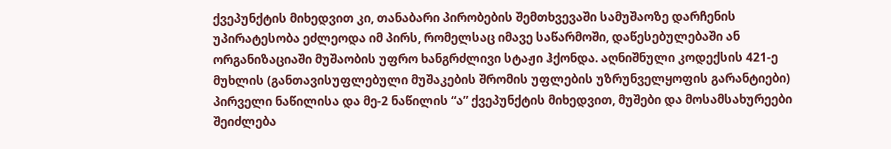ქვეპუნქტის მიხედვით კი, თანაბარი პირობების შემთხვევაში სამუშაოზე დარჩენის უპირატესობა ეძლეოდა იმ პირს, რომელსაც იმავე საწარმოში, დაწესებულებაში ან ორგანიზაციაში მუშაობის უფრო ხანგრძლივი სტაჟი ჰქონდა. აღნიშნული კოდექსის 421-ე მუხლის (განთავისუფლებული მუშაკების შრომის უფლების უზრუნველყოფის გარანტიები) პირველი ნაწილისა და მე-2 ნაწილის “ა” ქვეპუნქტის მიხედვით, მუშები და მოსამსახურეები შეიძლება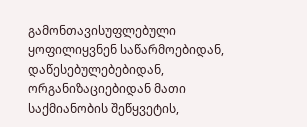გამონთავისუფლებული ყოფილიყვნენ საწარმოებიდან, დაწესებულებებიდან, ორგანიზაციებიდან მათი საქმიანობის შეწყვეტის,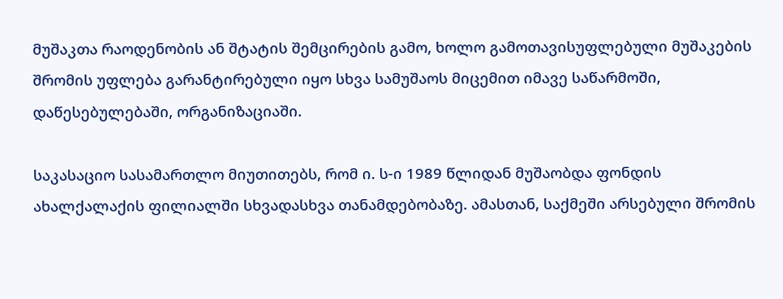მუშაკთა რაოდენობის ან შტატის შემცირების გამო, ხოლო გამოთავისუფლებული მუშაკების შრომის უფლება გარანტირებული იყო სხვა სამუშაოს მიცემით იმავე საწარმოში, დაწესებულებაში, ორგანიზაციაში.

საკასაციო სასამართლო მიუთითებს, რომ ი. ს-ი 1989 წლიდან მუშაობდა ფონდის ახალქალაქის ფილიალში სხვადასხვა თანამდებობაზე. ამასთან, საქმეში არსებული შრომის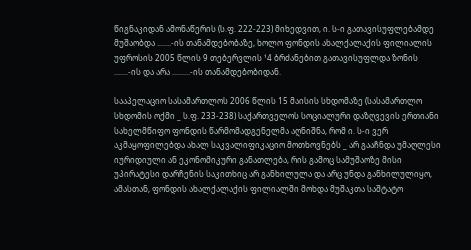წიგნაკიდან ამონაწერის (ს.ფ. 222-223) მიხედვით, ი. ს-ი გათავისუფლებამდე მუშაობდა .......-ის თანამდებობაზე, ხოლო ფონდის ახალქალაქის ფილიალის უფროსის 2005 წლის 9 თებერვლის ¹4 ბრძანებით გათავისუფლდა ზონის .......-ის და არა .........-ის თანამდებობიდან.

სააპელაციო სასამართლოს 2006 წლის 15 მაისის სხდომაზე (სასამართლო სხდომის ოქმი _ ს.ფ. 233-238) საქართველოს სოციალური დაზღვევის ერთიანი სახელმწიფო ფონდის წარმომადგენელმა აღნიშნა, რომ ი. ს-ი ვერ აკმაყოფილებდა ახალ საკვალიფიკაციო მოთხოვნებს _ არ გააჩნდა უმაღლესი იურიდიული ან ეკონომიკური განათლება, რის გამოც სამუშაოზე მისი უპირატესი დარჩენის საკითხიც არ განხილულა და არც უნდა განხილულიყო, ამასთან, ფონდის ახალქალაქის ფილიალში მოხდა მუშაკთა საშტატო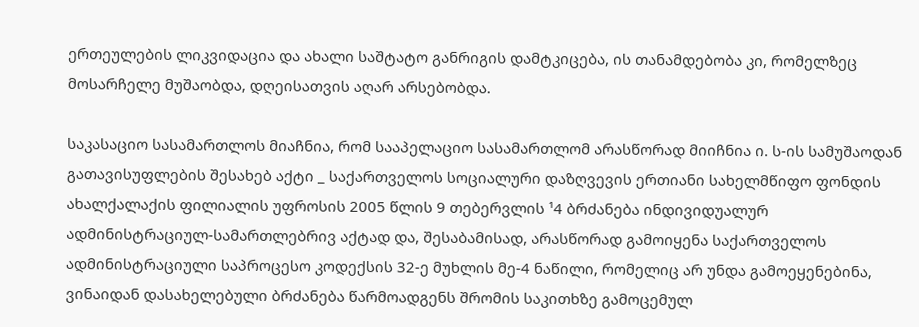ერთეულების ლიკვიდაცია და ახალი საშტატო განრიგის დამტკიცება, ის თანამდებობა კი, რომელზეც მოსარჩელე მუშაობდა, დღეისათვის აღარ არსებობდა.

საკასაციო სასამართლოს მიაჩნია, რომ სააპელაციო სასამართლომ არასწორად მიიჩნია ი. ს-ის სამუშაოდან გათავისუფლების შესახებ აქტი _ საქართველოს სოციალური დაზღვევის ერთიანი სახელმწიფო ფონდის ახალქალაქის ფილიალის უფროსის 2005 წლის 9 თებერვლის ¹4 ბრძანება ინდივიდუალურ ადმინისტრაციულ-სამართლებრივ აქტად და, შესაბამისად, არასწორად გამოიყენა საქართველოს ადმინისტრაციული საპროცესო კოდექსის 32-ე მუხლის მე-4 ნაწილი, რომელიც არ უნდა გამოეყენებინა, ვინაიდან დასახელებული ბრძანება წარმოადგენს შრომის საკითხზე გამოცემულ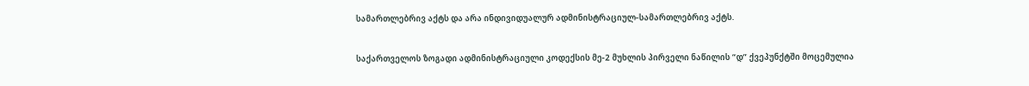სამართლებრივ აქტს და არა ინდივიდუალურ ადმინისტრაციულ-სამართლებრივ აქტს.

საქართველოს ზოგადი ადმინისტრაციული კოდექსის მე-2 მუხლის პირველი ნაწილის “დ” ქვეპუნქტში მოცემულია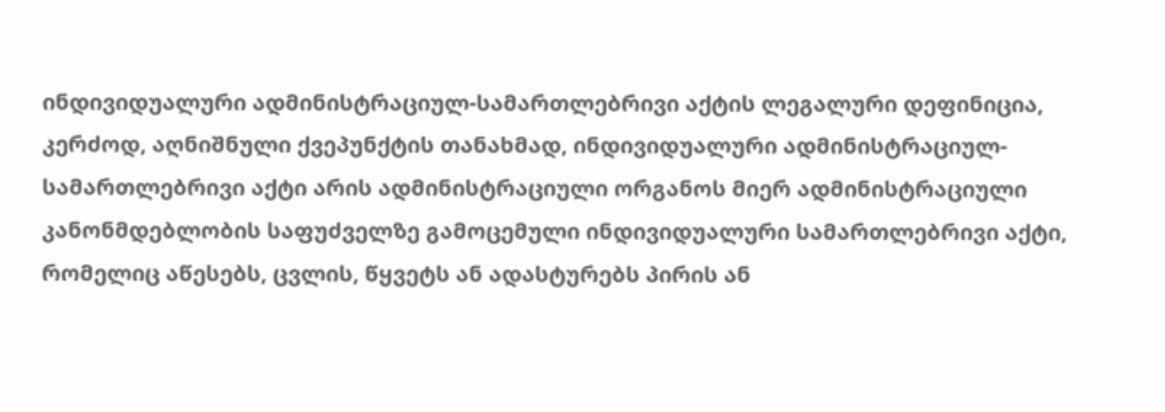ინდივიდუალური ადმინისტრაციულ-სამართლებრივი აქტის ლეგალური დეფინიცია, კერძოდ, აღნიშნული ქვეპუნქტის თანახმად, ინდივიდუალური ადმინისტრაციულ-სამართლებრივი აქტი არის ადმინისტრაციული ორგანოს მიერ ადმინისტრაციული კანონმდებლობის საფუძველზე გამოცემული ინდივიდუალური სამართლებრივი აქტი, რომელიც აწესებს, ცვლის, წყვეტს ან ადასტურებს პირის ან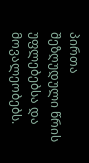პირთა შეზღუდული წრის უფლებებსა და მოვალეობებს.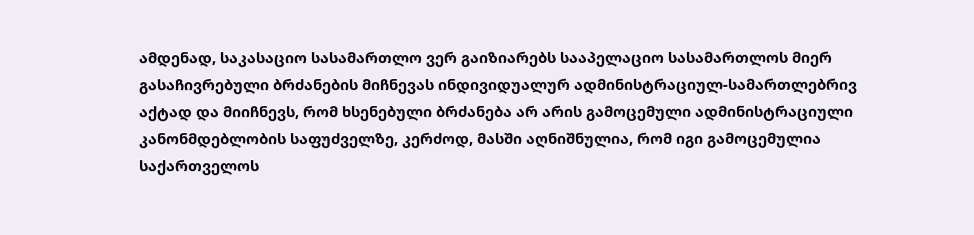ამდენად, საკასაციო სასამართლო ვერ გაიზიარებს სააპელაციო სასამართლოს მიერ გასაჩივრებული ბრძანების მიჩნევას ინდივიდუალურ ადმინისტრაციულ-სამართლებრივ აქტად და მიიჩნევს, რომ ხსენებული ბრძანება არ არის გამოცემული ადმინისტრაციული კანონმდებლობის საფუძველზე, კერძოდ, მასში აღნიშნულია, რომ იგი გამოცემულია საქართველოს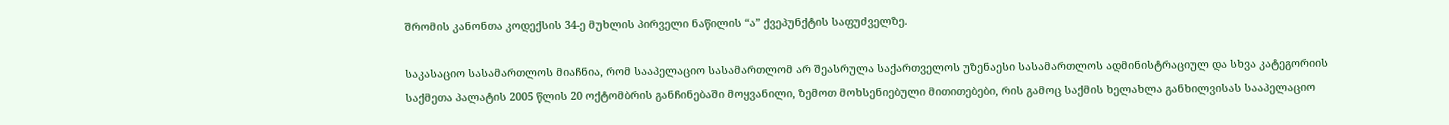შრომის კანონთა კოდექსის 34-ე მუხლის პირველი ნაწილის “ა” ქვეპუნქტის საფუძველზე.

საკასაციო სასამართლოს მიაჩნია, რომ სააპელაციო სასამართლომ არ შეასრულა საქართველოს უზენაესი სასამართლოს ადმინისტრაციულ და სხვა კატეგორიის საქმეთა პალატის 2005 წლის 20 ოქტომბრის განჩინებაში მოყვანილი, ზემოთ მოხსენიებული მითითებები, რის გამოც საქმის ხელახლა განხილვისას სააპელაციო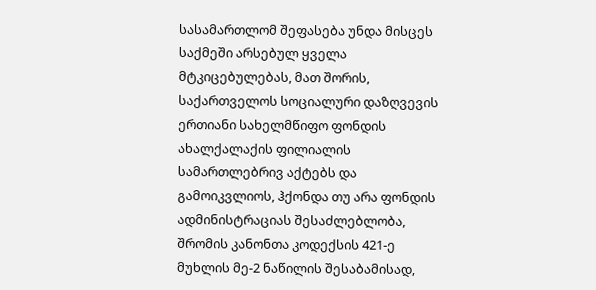სასამართლომ შეფასება უნდა მისცეს საქმეში არსებულ ყველა მტკიცებულებას, მათ შორის, საქართველოს სოციალური დაზღვევის ერთიანი სახელმწიფო ფონდის ახალქალაქის ფილიალის სამართლებრივ აქტებს და გამოიკვლიოს, ჰქონდა თუ არა ფონდის ადმინისტრაციას შესაძლებლობა, შრომის კანონთა კოდექსის 421-ე მუხლის მე-2 ნაწილის შესაბამისად,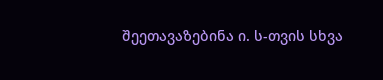შეეთავაზებინა ი. ს-თვის სხვა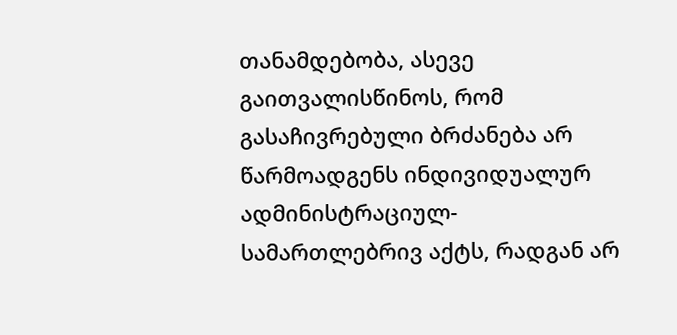თანამდებობა, ასევე გაითვალისწინოს, რომ გასაჩივრებული ბრძანება არ წარმოადგენს ინდივიდუალურ ადმინისტრაციულ-სამართლებრივ აქტს, რადგან არ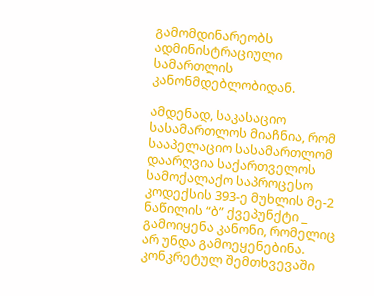გამომდინარეობს ადმინისტრაციული სამართლის კანონმდებლობიდან.

ამდენად, საკასაციო სასამართლოს მიაჩნია, რომ სააპელაციო სასამართლომ დაარღვია საქართველოს სამოქალაქო საპროცესო კოდექსის 393-ე მუხლის მე-2 ნაწილის “ბ” ქვეპუნქტი _ გამოიყენა კანონი, რომელიც არ უნდა გამოეყენებინა. კონკრეტულ შემთხვევაში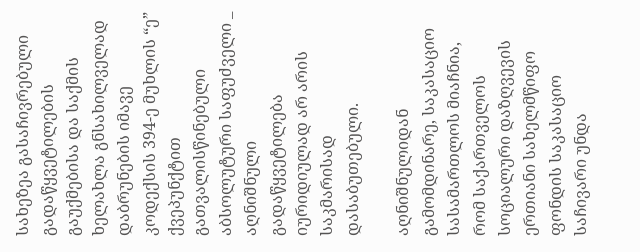სახეზეა გასაჩივრებული გადაწყვეტილების გაუქმებისა და საქმის ხელახლა გნსახილველად დაბრუნების იმავე კოდექსის 394-ე მუხლის “ე” ქვეპუნქტით გათვალისწინებული აბსოლუტური საფუძველი _ აღნიშნული გადაწყვეტილება იურიდიულად არ არის საკმარისად დასაბუთებული.

აღნიშნულიდან გამომდინარე, საკასაციო სასამართლოს მიაჩნია, რომ საქართველოს სოციალური დაზღვევის ერთიანი სახელმწიფო ფონდის საკასაციო საჩივარი უნდა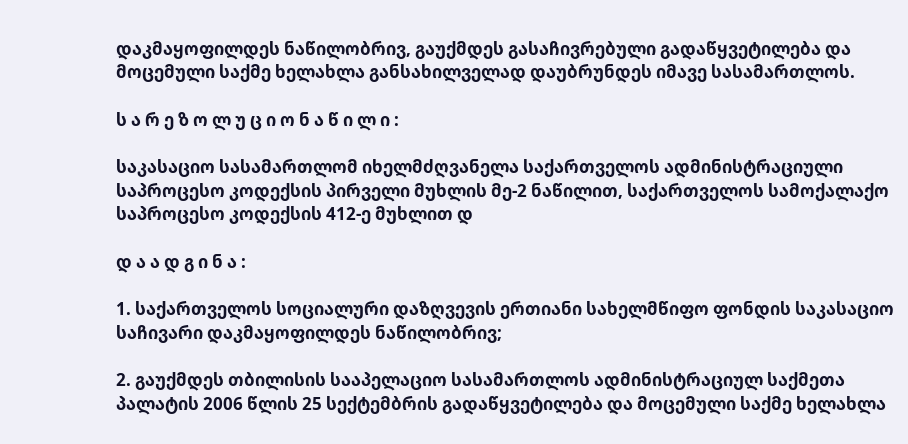დაკმაყოფილდეს ნაწილობრივ, გაუქმდეს გასაჩივრებული გადაწყვეტილება და მოცემული საქმე ხელახლა განსახილველად დაუბრუნდეს იმავე სასამართლოს.

ს ა რ ე ზ ო ლ უ ც ი ო ნ ა წ ი ლ ი :

საკასაციო სასამართლომ იხელმძღვანელა საქართველოს ადმინისტრაციული საპროცესო კოდექსის პირველი მუხლის მე-2 ნაწილით, საქართველოს სამოქალაქო საპროცესო კოდექსის 412-ე მუხლით დ

დ ა ა დ გ ი ნ ა :

1. საქართველოს სოციალური დაზღვევის ერთიანი სახელმწიფო ფონდის საკასაციო საჩივარი დაკმაყოფილდეს ნაწილობრივ;

2. გაუქმდეს თბილისის სააპელაციო სასამართლოს ადმინისტრაციულ საქმეთა პალატის 2006 წლის 25 სექტემბრის გადაწყვეტილება და მოცემული საქმე ხელახლა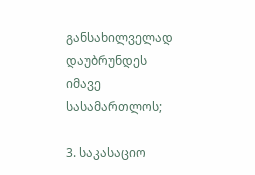განსახილველად დაუბრუნდეს იმავე სასამართლოს;

3. საკასაციო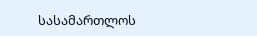სასამართლოს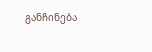განჩინება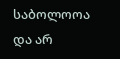საბოლოოა და არ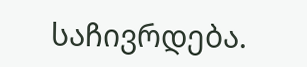საჩივრდება.